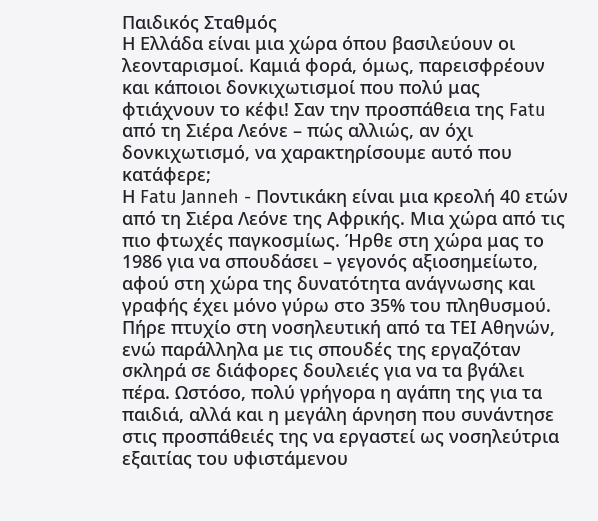Παιδικός Σταθμός
Η Ελλάδα είναι μια χώρα όπου βασιλεύουν οι λεονταρισμοί. Καμιά φορά, όμως, παρεισφρέουν και κάποιοι δονκιχωτισμοί που πολύ μας φτιάχνουν το κέφι! Σαν την προσπάθεια της Fatu από τη Σιέρα Λεόνε – πώς αλλιώς, αν όχι δονκιχωτισμό, να χαρακτηρίσουμε αυτό που κατάφερε;
Η Fatu Janneh - Ποντικάκη είναι μια κρεολή 40 ετών από τη Σιέρα Λεόνε της Αφρικής. Μια χώρα από τις πιο φτωχές παγκοσμίως. Ήρθε στη χώρα μας το 1986 για να σπουδάσει – γεγονός αξιοσημείωτο, αφού στη χώρα της δυνατότητα ανάγνωσης και γραφής έχει μόνο γύρω στο 35% του πληθυσμού. Πήρε πτυχίο στη νοσηλευτική από τα ΤΕΙ Αθηνών, ενώ παράλληλα με τις σπουδές της εργαζόταν σκληρά σε διάφορες δουλειές για να τα βγάλει πέρα. Ωστόσο, πολύ γρήγορα η αγάπη της για τα παιδιά, αλλά και η μεγάλη άρνηση που συνάντησε στις προσπάθειές της να εργαστεί ως νοσηλεύτρια εξαιτίας του υφιστάμενου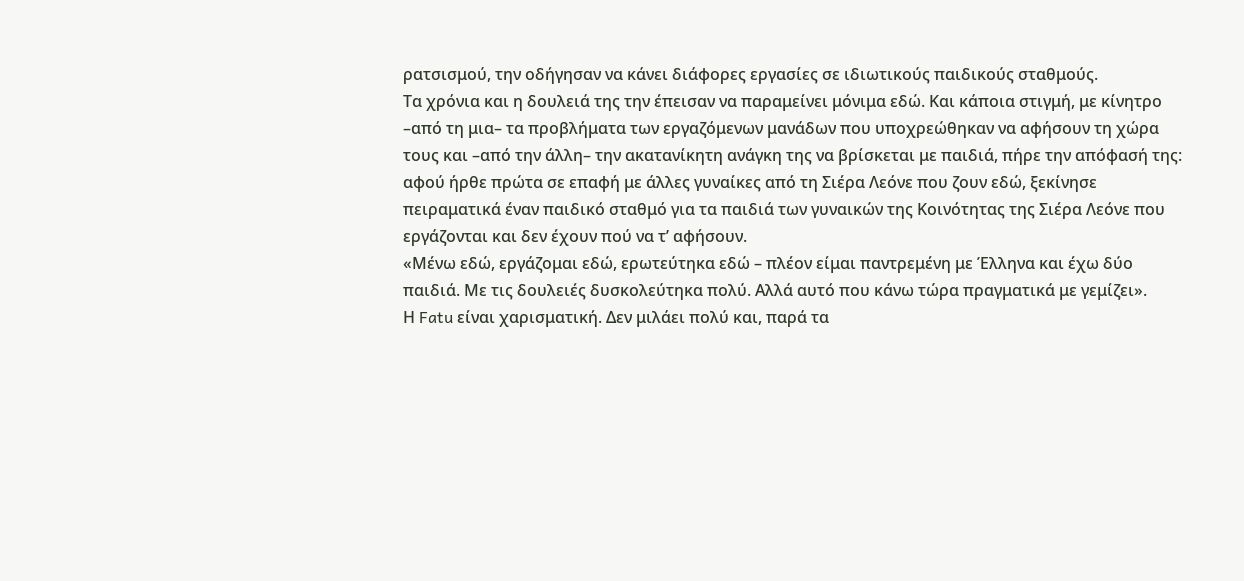ρατσισμού, την οδήγησαν να κάνει διάφορες εργασίες σε ιδιωτικούς παιδικούς σταθμούς.
Τα χρόνια και η δουλειά της την έπεισαν να παραμείνει μόνιμα εδώ. Και κάποια στιγμή, με κίνητρο –από τη μια– τα προβλήματα των εργαζόμενων μανάδων που υποχρεώθηκαν να αφήσουν τη χώρα τους και –από την άλλη– την ακατανίκητη ανάγκη της να βρίσκεται με παιδιά, πήρε την απόφασή της: αφού ήρθε πρώτα σε επαφή με άλλες γυναίκες από τη Σιέρα Λεόνε που ζουν εδώ, ξεκίνησε πειραματικά έναν παιδικό σταθμό για τα παιδιά των γυναικών της Κοινότητας της Σιέρα Λεόνε που εργάζονται και δεν έχουν πού να τ’ αφήσουν.
«Μένω εδώ, εργάζομαι εδώ, ερωτεύτηκα εδώ – πλέον είμαι παντρεμένη με Έλληνα και έχω δύο παιδιά. Με τις δουλειές δυσκολεύτηκα πολύ. Αλλά αυτό που κάνω τώρα πραγματικά με γεμίζει».
Η Fatu είναι χαρισματική. Δεν μιλάει πολύ και, παρά τα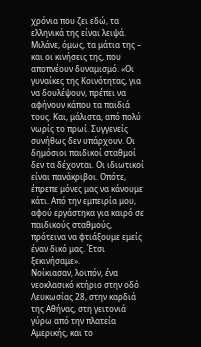χρόνια που ζει εδώ, τα ελληνικά της είναι λειψά. Μιλάνε, όμως, τα μάτια της – και οι κινήσεις της, που αποπνέουν δυναμισμό. «Οι γυναίκες της Κοινότητας, για να δουλέψουν, πρέπει να αφήνουν κάπου τα παιδιά τους. Και, μάλιστα, από πολύ νωρίς το πρωί. Συγγενείς συνήθως δεν υπάρχουν. Οι δημόσιοι παιδικοί σταθμοί δεν τα δέχονται. Οι ιδιωτικοί είναι πανάκριβοι. Οπότε, έπρεπε μόνες μας να κάνουμε κάτι. Από την εμπειρία μου, αφού εργάστηκα για καιρό σε παιδικούς σταθμούς, πρότεινα να φτιάξουμε εμείς έναν δικό μας. Έτσι ξεκινήσαμε».
Νοίκιασαν, λοιπόν, ένα νεοκλασικό κτήριο στην οδό Λευκωσίας 28, στην καρδιά της Αθήνας, στη γειτονιά γύρω από την πλατεία Αμερικής, και το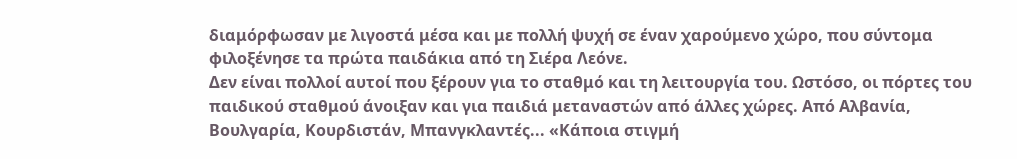διαμόρφωσαν με λιγοστά μέσα και με πολλή ψυχή σε έναν χαρούμενο χώρο, που σύντομα φιλοξένησε τα πρώτα παιδάκια από τη Σιέρα Λεόνε.
Δεν είναι πολλοί αυτοί που ξέρουν για το σταθμό και τη λειτουργία του. Ωστόσο, οι πόρτες του παιδικού σταθμού άνοιξαν και για παιδιά μεταναστών από άλλες χώρες. Από Αλβανία, Βουλγαρία, Κουρδιστάν, Μπανγκλαντές... «Κάποια στιγμή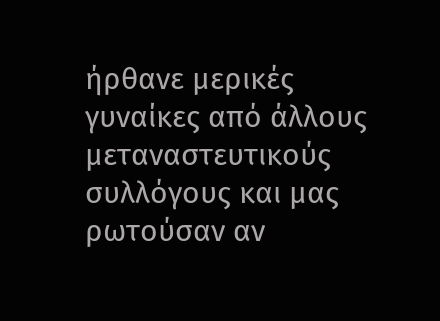ήρθανε μερικές γυναίκες από άλλους μεταναστευτικούς συλλόγους και μας ρωτούσαν αν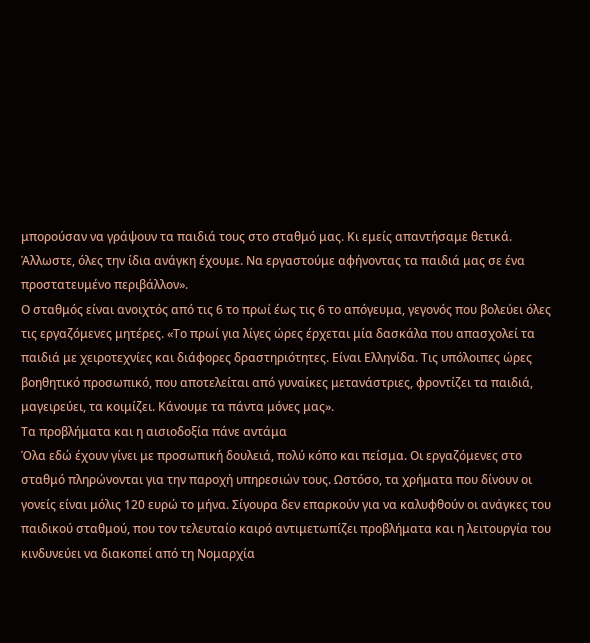μπορούσαν να γράψουν τα παιδιά τους στο σταθμό μας. Κι εμείς απαντήσαμε θετικά. Άλλωστε, όλες την ίδια ανάγκη έχουμε. Να εργαστούμε αφήνοντας τα παιδιά μας σε ένα προστατευμένο περιβάλλον».
Ο σταθμός είναι ανοιχτός από τις 6 το πρωί έως τις 6 το απόγευμα, γεγονός που βολεύει όλες τις εργαζόμενες μητέρες. «Το πρωί για λίγες ώρες έρχεται μία δασκάλα που απασχολεί τα παιδιά με χειροτεχνίες και διάφορες δραστηριότητες. Είναι Ελληνίδα. Τις υπόλοιπες ώρες βοηθητικό προσωπικό, που αποτελείται από γυναίκες μετανάστριες, φροντίζει τα παιδιά, μαγειρεύει, τα κοιμίζει. Κάνουμε τα πάντα μόνες μας».
Τα προβλήματα και η αισιοδοξία πάνε αντάμα
Όλα εδώ έχουν γίνει με προσωπική δουλειά, πολύ κόπο και πείσμα. Οι εργαζόμενες στο σταθμό πληρώνονται για την παροχή υπηρεσιών τους. Ωστόσο, τα χρήματα που δίνουν οι γονείς είναι μόλις 120 ευρώ το μήνα. Σίγουρα δεν επαρκούν για να καλυφθούν οι ανάγκες του παιδικού σταθμού, που τον τελευταίο καιρό αντιμετωπίζει προβλήματα και η λειτουργία του κινδυνεύει να διακοπεί από τη Νομαρχία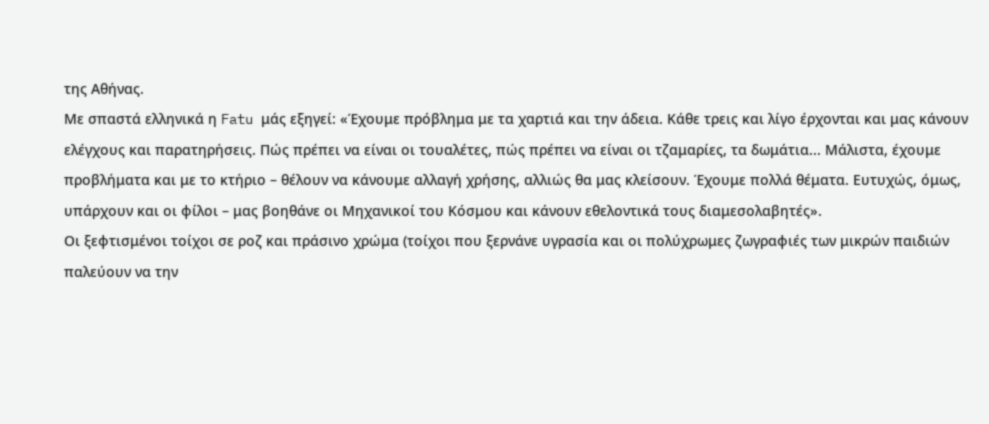της Αθήνας.
Με σπαστά ελληνικά η Fatu μάς εξηγεί: «Έχουμε πρόβλημα με τα χαρτιά και την άδεια. Κάθε τρεις και λίγο έρχονται και μας κάνουν ελέγχους και παρατηρήσεις. Πώς πρέπει να είναι οι τουαλέτες, πώς πρέπει να είναι οι τζαμαρίες, τα δωμάτια... Μάλιστα, έχουμε προβλήματα και με το κτήριο – θέλουν να κάνουμε αλλαγή χρήσης, αλλιώς θα μας κλείσουν. Έχουμε πολλά θέματα. Ευτυχώς, όμως, υπάρχουν και οι φίλοι – μας βοηθάνε οι Μηχανικοί του Κόσμου και κάνουν εθελοντικά τους διαμεσολαβητές».
Οι ξεφτισμένοι τοίχοι σε ροζ και πράσινο χρώμα (τοίχοι που ξερνάνε υγρασία και οι πολύχρωμες ζωγραφιές των μικρών παιδιών παλεύουν να την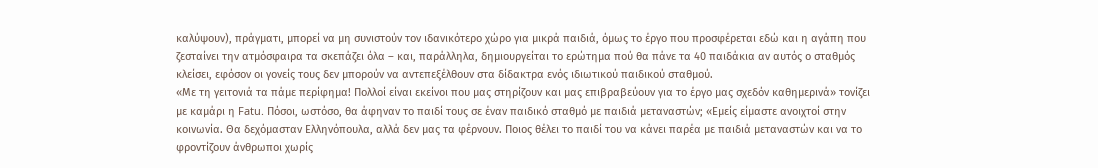καλύψουν), πράγματι, μπορεί να μη συνιστούν τον ιδανικότερο χώρο για μικρά παιδιά, όμως το έργο που προσφέρεται εδώ και η αγάπη που ζεσταίνει την ατμόσφαιρα τα σκεπάζει όλα – και, παράλληλα, δημιουργείται το ερώτημα πού θα πάνε τα 40 παιδάκια αν αυτός ο σταθμός κλείσει, εφόσον οι γονείς τους δεν μπορούν να αντεπεξέλθουν στα δίδακτρα ενός ιδιωτικού παιδικού σταθμού.
«Με τη γειτονιά τα πάμε περίφημα! Πολλοί είναι εκείνοι που μας στηρίζουν και μας επιβραβεύουν για το έργο μας σχεδόν καθημερινά» τονίζει με καμάρι η Fatu. Πόσοι, ωστόσο, θα άφηναν το παιδί τους σε έναν παιδικό σταθμό με παιδιά μεταναστών; «Εμείς είμαστε ανοιχτοί στην κοινωνία. Θα δεχόμασταν Ελληνόπουλα, αλλά δεν μας τα φέρνουν. Ποιος θέλει το παιδί του να κάνει παρέα με παιδιά μεταναστών και να το φροντίζουν άνθρωποι χωρίς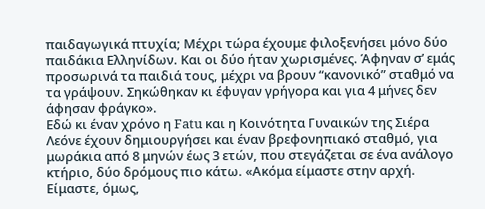παιδαγωγικά πτυχία; Μέχρι τώρα έχουμε φιλοξενήσει μόνο δύο παιδάκια Ελληνίδων. Και οι δύο ήταν χωρισμένες. Άφηναν σ’ εμάς προσωρινά τα παιδιά τους, μέχρι να βρουν “κανονικό” σταθμό να τα γράψουν. Σηκώθηκαν κι έφυγαν γρήγορα και για 4 μήνες δεν άφησαν φράγκο».
Εδώ κι έναν χρόνο η Fatu και η Κοινότητα Γυναικών της Σιέρα Λεόνε έχουν δημιουργήσει και έναν βρεφονηπιακό σταθμό, για μωράκια από 8 μηνών έως 3 ετών, που στεγάζεται σε ένα ανάλογο κτήριο, δύο δρόμους πιο κάτω. «Ακόμα είμαστε στην αρχή. Είμαστε, όμως,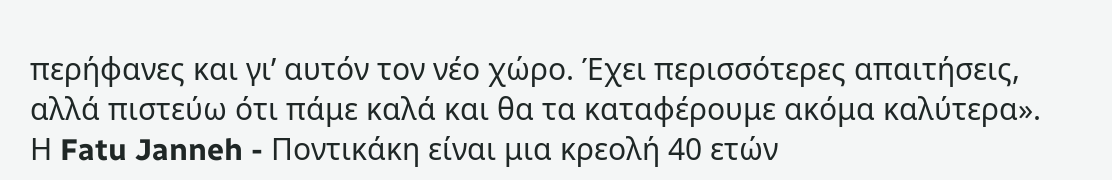περήφανες και γι’ αυτόν τον νέο χώρο. Έχει περισσότερες απαιτήσεις, αλλά πιστεύω ότι πάμε καλά και θα τα καταφέρουμε ακόμα καλύτερα».
Η Fatu Janneh - Ποντικάκη είναι μια κρεολή 40 ετών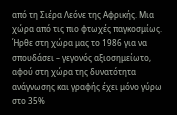από τη Σιέρα Λεόνε της Αφρικής. Μια χώρα από τις πιο φτωχές παγκοσμίως. Ήρθε στη χώρα μας το 1986 για να σπουδάσει – γεγονός αξιοσημείωτο, αφού στη χώρα της δυνατότητα ανάγνωσης και γραφής έχει μόνο γύρω στο 35%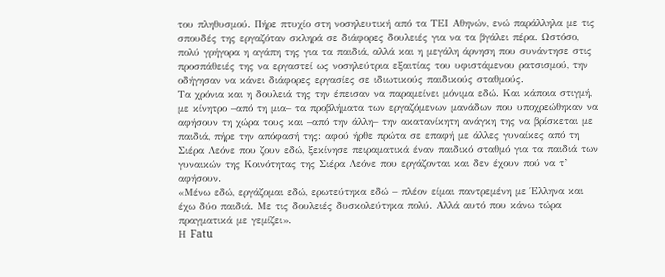του πληθυσμού. Πήρε πτυχίο στη νοσηλευτική από τα ΤΕΙ Αθηνών, ενώ παράλληλα με τις σπουδές της εργαζόταν σκληρά σε διάφορες δουλειές για να τα βγάλει πέρα. Ωστόσο, πολύ γρήγορα η αγάπη της για τα παιδιά, αλλά και η μεγάλη άρνηση που συνάντησε στις προσπάθειές της να εργαστεί ως νοσηλεύτρια εξαιτίας του υφιστάμενου ρατσισμού, την οδήγησαν να κάνει διάφορες εργασίες σε ιδιωτικούς παιδικούς σταθμούς.
Τα χρόνια και η δουλειά της την έπεισαν να παραμείνει μόνιμα εδώ. Και κάποια στιγμή, με κίνητρο –από τη μια– τα προβλήματα των εργαζόμενων μανάδων που υποχρεώθηκαν να αφήσουν τη χώρα τους και –από την άλλη– την ακατανίκητη ανάγκη της να βρίσκεται με παιδιά, πήρε την απόφασή της: αφού ήρθε πρώτα σε επαφή με άλλες γυναίκες από τη Σιέρα Λεόνε που ζουν εδώ, ξεκίνησε πειραματικά έναν παιδικό σταθμό για τα παιδιά των γυναικών της Κοινότητας της Σιέρα Λεόνε που εργάζονται και δεν έχουν πού να τ’ αφήσουν.
«Μένω εδώ, εργάζομαι εδώ, ερωτεύτηκα εδώ – πλέον είμαι παντρεμένη με Έλληνα και έχω δύο παιδιά. Με τις δουλειές δυσκολεύτηκα πολύ. Αλλά αυτό που κάνω τώρα πραγματικά με γεμίζει».
Η Fatu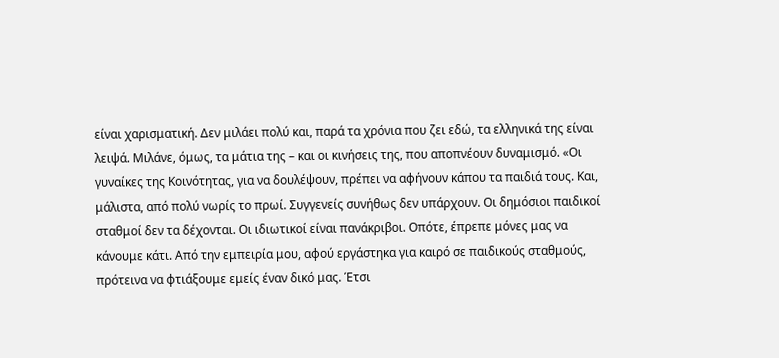είναι χαρισματική. Δεν μιλάει πολύ και, παρά τα χρόνια που ζει εδώ, τα ελληνικά της είναι λειψά. Μιλάνε, όμως, τα μάτια της – και οι κινήσεις της, που αποπνέουν δυναμισμό. «Οι γυναίκες της Κοινότητας, για να δουλέψουν, πρέπει να αφήνουν κάπου τα παιδιά τους. Και, μάλιστα, από πολύ νωρίς το πρωί. Συγγενείς συνήθως δεν υπάρχουν. Οι δημόσιοι παιδικοί σταθμοί δεν τα δέχονται. Οι ιδιωτικοί είναι πανάκριβοι. Οπότε, έπρεπε μόνες μας να κάνουμε κάτι. Από την εμπειρία μου, αφού εργάστηκα για καιρό σε παιδικούς σταθμούς, πρότεινα να φτιάξουμε εμείς έναν δικό μας. Έτσι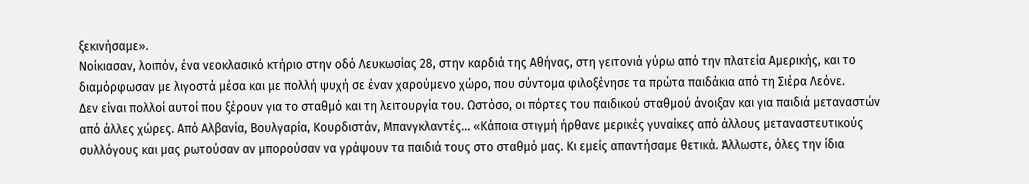ξεκινήσαμε».
Νοίκιασαν, λοιπόν, ένα νεοκλασικό κτήριο στην οδό Λευκωσίας 28, στην καρδιά της Αθήνας, στη γειτονιά γύρω από την πλατεία Αμερικής, και το διαμόρφωσαν με λιγοστά μέσα και με πολλή ψυχή σε έναν χαρούμενο χώρο, που σύντομα φιλοξένησε τα πρώτα παιδάκια από τη Σιέρα Λεόνε.
Δεν είναι πολλοί αυτοί που ξέρουν για το σταθμό και τη λειτουργία του. Ωστόσο, οι πόρτες του παιδικού σταθμού άνοιξαν και για παιδιά μεταναστών από άλλες χώρες. Από Αλβανία, Βουλγαρία, Κουρδιστάν, Μπανγκλαντές... «Κάποια στιγμή ήρθανε μερικές γυναίκες από άλλους μεταναστευτικούς συλλόγους και μας ρωτούσαν αν μπορούσαν να γράψουν τα παιδιά τους στο σταθμό μας. Κι εμείς απαντήσαμε θετικά. Άλλωστε, όλες την ίδια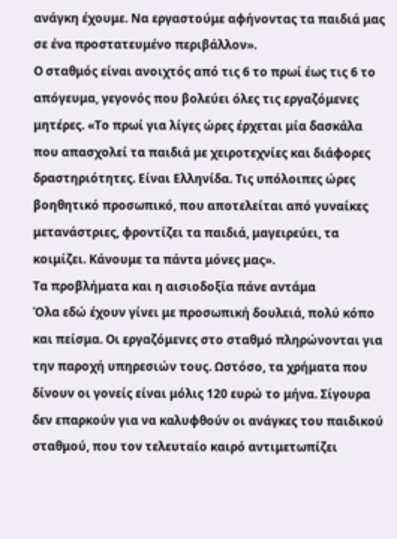ανάγκη έχουμε. Να εργαστούμε αφήνοντας τα παιδιά μας σε ένα προστατευμένο περιβάλλον».
Ο σταθμός είναι ανοιχτός από τις 6 το πρωί έως τις 6 το απόγευμα, γεγονός που βολεύει όλες τις εργαζόμενες μητέρες. «Το πρωί για λίγες ώρες έρχεται μία δασκάλα που απασχολεί τα παιδιά με χειροτεχνίες και διάφορες δραστηριότητες. Είναι Ελληνίδα. Τις υπόλοιπες ώρες βοηθητικό προσωπικό, που αποτελείται από γυναίκες μετανάστριες, φροντίζει τα παιδιά, μαγειρεύει, τα κοιμίζει. Κάνουμε τα πάντα μόνες μας».
Τα προβλήματα και η αισιοδοξία πάνε αντάμα
Όλα εδώ έχουν γίνει με προσωπική δουλειά, πολύ κόπο και πείσμα. Οι εργαζόμενες στο σταθμό πληρώνονται για την παροχή υπηρεσιών τους. Ωστόσο, τα χρήματα που δίνουν οι γονείς είναι μόλις 120 ευρώ το μήνα. Σίγουρα δεν επαρκούν για να καλυφθούν οι ανάγκες του παιδικού σταθμού, που τον τελευταίο καιρό αντιμετωπίζει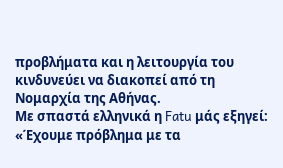προβλήματα και η λειτουργία του κινδυνεύει να διακοπεί από τη Νομαρχία της Αθήνας.
Με σπαστά ελληνικά η Fatu μάς εξηγεί: «Έχουμε πρόβλημα με τα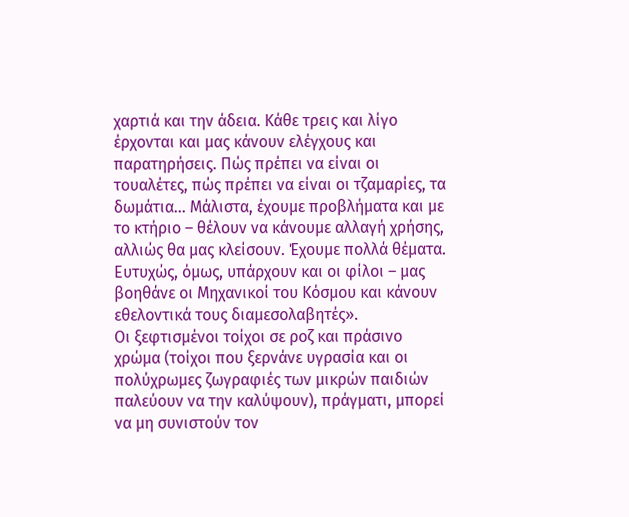χαρτιά και την άδεια. Κάθε τρεις και λίγο έρχονται και μας κάνουν ελέγχους και παρατηρήσεις. Πώς πρέπει να είναι οι τουαλέτες, πώς πρέπει να είναι οι τζαμαρίες, τα δωμάτια... Μάλιστα, έχουμε προβλήματα και με το κτήριο – θέλουν να κάνουμε αλλαγή χρήσης, αλλιώς θα μας κλείσουν. Έχουμε πολλά θέματα. Ευτυχώς, όμως, υπάρχουν και οι φίλοι – μας βοηθάνε οι Μηχανικοί του Κόσμου και κάνουν εθελοντικά τους διαμεσολαβητές».
Οι ξεφτισμένοι τοίχοι σε ροζ και πράσινο χρώμα (τοίχοι που ξερνάνε υγρασία και οι πολύχρωμες ζωγραφιές των μικρών παιδιών παλεύουν να την καλύψουν), πράγματι, μπορεί να μη συνιστούν τον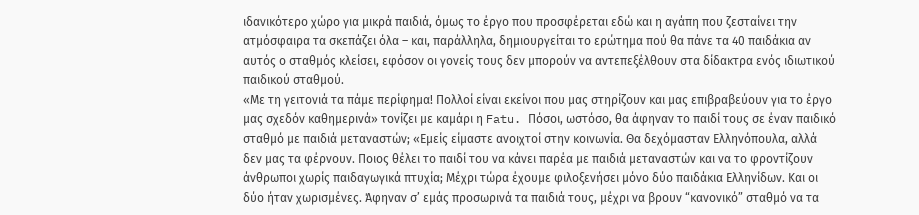ιδανικότερο χώρο για μικρά παιδιά, όμως το έργο που προσφέρεται εδώ και η αγάπη που ζεσταίνει την ατμόσφαιρα τα σκεπάζει όλα – και, παράλληλα, δημιουργείται το ερώτημα πού θα πάνε τα 40 παιδάκια αν αυτός ο σταθμός κλείσει, εφόσον οι γονείς τους δεν μπορούν να αντεπεξέλθουν στα δίδακτρα ενός ιδιωτικού παιδικού σταθμού.
«Με τη γειτονιά τα πάμε περίφημα! Πολλοί είναι εκείνοι που μας στηρίζουν και μας επιβραβεύουν για το έργο μας σχεδόν καθημερινά» τονίζει με καμάρι η Fatu. Πόσοι, ωστόσο, θα άφηναν το παιδί τους σε έναν παιδικό σταθμό με παιδιά μεταναστών; «Εμείς είμαστε ανοιχτοί στην κοινωνία. Θα δεχόμασταν Ελληνόπουλα, αλλά δεν μας τα φέρνουν. Ποιος θέλει το παιδί του να κάνει παρέα με παιδιά μεταναστών και να το φροντίζουν άνθρωποι χωρίς παιδαγωγικά πτυχία; Μέχρι τώρα έχουμε φιλοξενήσει μόνο δύο παιδάκια Ελληνίδων. Και οι δύο ήταν χωρισμένες. Άφηναν σ’ εμάς προσωρινά τα παιδιά τους, μέχρι να βρουν “κανονικό” σταθμό να τα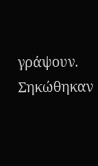γράψουν. Σηκώθηκαν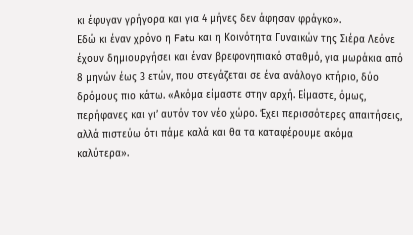κι έφυγαν γρήγορα και για 4 μήνες δεν άφησαν φράγκο».
Εδώ κι έναν χρόνο η Fatu και η Κοινότητα Γυναικών της Σιέρα Λεόνε έχουν δημιουργήσει και έναν βρεφονηπιακό σταθμό, για μωράκια από 8 μηνών έως 3 ετών, που στεγάζεται σε ένα ανάλογο κτήριο, δύο δρόμους πιο κάτω. «Ακόμα είμαστε στην αρχή. Είμαστε, όμως, περήφανες και γι’ αυτόν τον νέο χώρο. Έχει περισσότερες απαιτήσεις, αλλά πιστεύω ότι πάμε καλά και θα τα καταφέρουμε ακόμα καλύτερα».